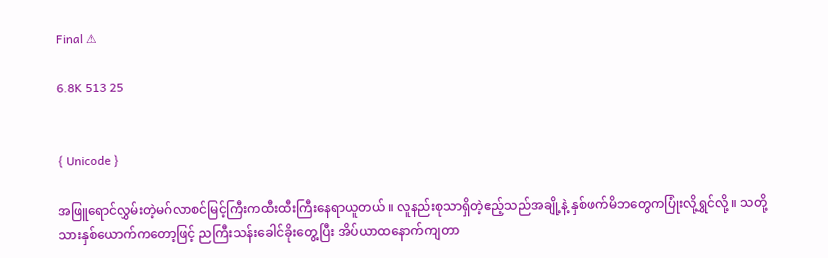Final ⚠

6.8K 513 25


{ Unicode }

အဖြူရောင်လွှမ်းတဲ့မဂ်လာစင်မြင့်ကြီးကထီးထီးကြီးနေရာယူတယ် ။ ‌လူနည်းစုသာရှိတဲ့ဧည့်သည်အချို့နဲ့ နှစ်ဖက်မိဘတွေကပြုံးလို့ရွှင်လို့ ။ သတို့သားနှစ်ယောက်ကတော့ဖြင့် ညကြီးသန်းခေါင်ခိုးတွေ့ပြီး အိပ်ယာထနောက်ကျတာ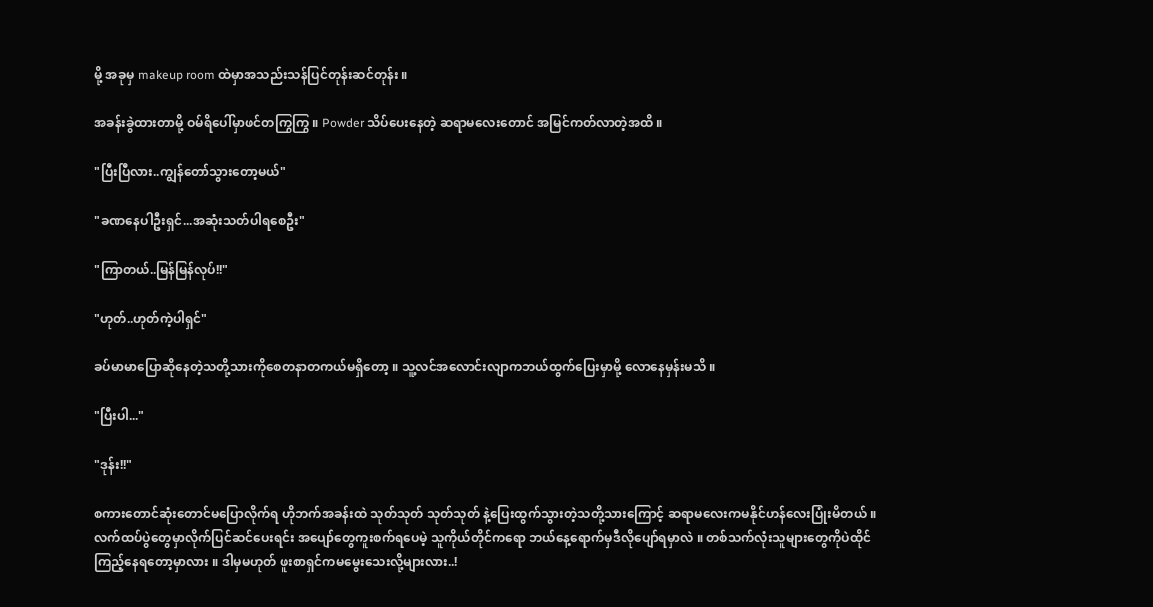မို့ အခုမှ makeup room ထဲမှာအသည်းသန်ပြင်တုန်းဆင်တုန်း ။

အခန်းခွဲထားတာမို့ ဝမ်ရိပေါ်မှာဖင်တကြွကြွ ။ Powder သိပ်ပေးနေတဲ့ ဆရာမလေးတောင် အမြင်ကတ်လာတဲ့အထိ ။

"ပြီးပြီလား..ကျွန်တော်သွားတော့မယ်"

"ခဏနေပါဦးရှင်...အ‌ဆုံးသတ်ပါရစေဦး"

"ကြာတယ်..မြန်မြန်လုပ်!!"

"ဟုတ်..ဟုတ်ကဲ့ပါရှင်"

ခပ်မာမာပြောဆိုနေတဲ့သတို့သားကိုစေတနာတကယ်မရှိတော့ ။ သူ့လင်အလောင်းလျာကဘယ်ထွက်ပြေးမှာမို့ လောနေမှန်းမသိ ။

"ပြီးပါ..."

"ဒုန်း!!"

စကားတောင်ဆုံးတောင်မပြောလိုက်ရ ဟိုဘက်အခန်းထဲ သုတ်သုတ် သုတ်သုတ် နဲ့ပြေးထွက်သွားတဲ့သတို့သားကြောင့် ဆရာမလေးကမနိုင်ဟန်လေးပြုံးမိတယ် ။ လက်ထပ်ပွဲတွေမှာလိုက်ပြင်ဆင်ပေးရင်း အပျော်တွေကူးစက်ရပေမဲ့ သူကိုယ်တိုင်ကရော ဘယ်နေ့ရောက်မှဒီလိုပျော်ရမှာလဲ ။ တစ်သက်လုံးသူများတွေကိုပဲထိုင်ကြည့်နေရတော့မှာလား ။ ဒါမှမဟုတ် ဖူးစာရှင်ကမမွေးသေးလို့များလား..!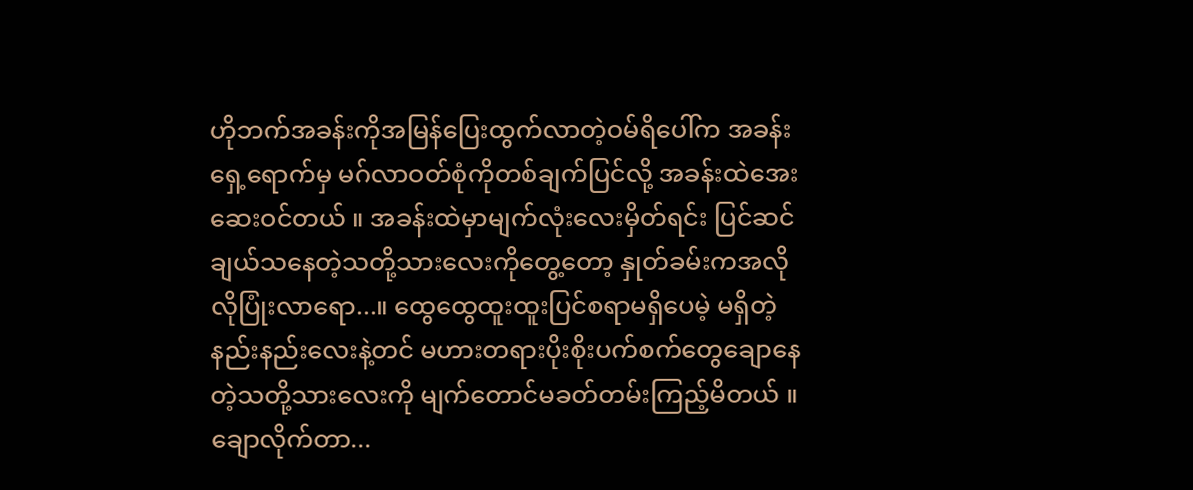ဟိုဘက်အခန်းကိုအမြန်ပြေးထွက်လာတဲ့ဝမ်ရိပေါ်က အခန်းရှေ့ရောက်မှ မဂ်လာဝတ်စုံကိုတစ်ချက်ပြင်လို့ အခန်းထဲအေးဆေးဝင်တယ် ။ အခန်းထဲမှာမျက်လုံးလေးမှိတ်ရင်း ပြင်ဆင်ချယ်သနေတဲ့သတို့သားလေးကိုတွေ့တော့ နှုတ်ခမ်းကအလိုလိုပြုံးလာရော...။ ထွေထွေထူးထူးပြင်စရာမရှိပေမဲ့ မရှိတဲ့နည်းနည်းလေးနဲ့တင် မဟားတရားပိုးစိုးပက်စက်တွေချောနေတဲ့သတို့သားလေးကို မျက်တောင်မခတ်တမ်းကြည့်မိတယ် ။ ချောလိုက်တာ...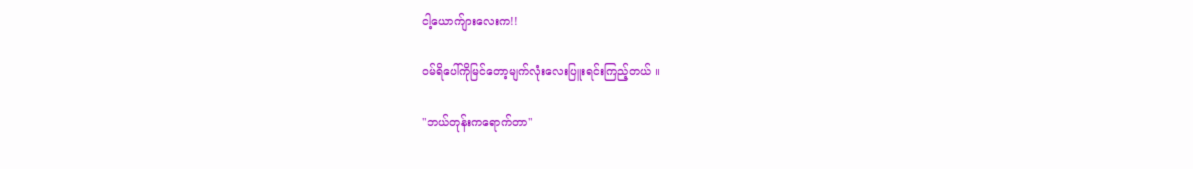ငါ့ယောက်ျားလေးက!!

ဝမ်ရိပေါ်ကိုမြင်တော့မျက်လုံးလေးပြူးရင်းကြည့်တယ် ။

"ဘယ်တုန်းကရောက်တာ"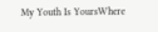My Youth Is YoursWhere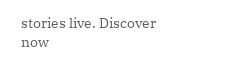stories live. Discover now